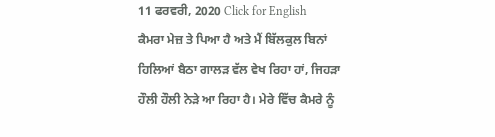11 ਫਰਵਰੀ, 2020 Click for English
ਕੈਮਰਾ ਮੇਜ਼ ਤੇ ਪਿਆ ਹੈ ਅਤੇ ਮੈਂ ਬਿੱਲਕੁਲ ਬਿਨਾਂ ਹਿਲਿਆਂ ਬੈਠਾ ਗਾਲੜ ਵੱਲ ਵੇਖ ਰਿਹਾ ਹਾਂ, ਜਿਹੜਾ ਹੌਲੀ ਹੌਲੀ ਨੇੜੇ ਆ ਰਿਹਾ ਹੈ। ਮੇਰੇ ਵਿੱਚ ਕੈਮਰੇ ਨੂੰ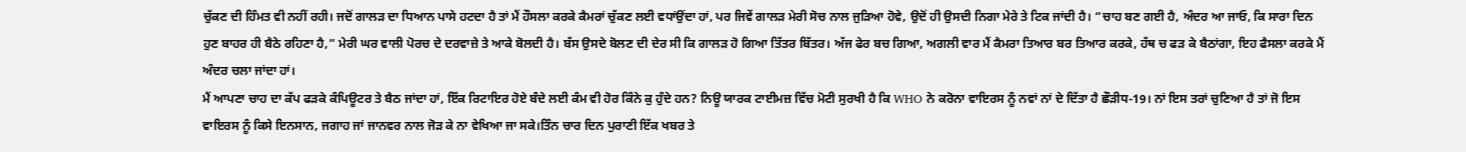ਚੁੱਕਣ ਦੀ ਹਿੰਮਤ ਵੀ ਨਹੀਂ ਰਹੀ। ਜਦੋਂ ਗਾਲੜ ਦਾ ਧਿਆਨ ਪਾਸੇ ਹਟਦਾ ਹੈ ਤਾਂ ਮੈਂ ਹੌਸਲਾ ਕਰਕੇ ਕੈਮਰਾਂ ਚੁੱਕਣ ਲਈ ਵਧਾਂਉਂਦਾ ਹਾਂ, ਪਰ ਜਿਵੇਂ ਗਾਲੜ ਮੇਰੀ ਸੋਚ ਨਾਲ ਜੁੜਿਆ ਹੋਵੇ, ਉਦੋਂ ਹੀ ਉਸਦੀ ਨਿਗਾ ਮੇਰੇ ਤੇ ਟਿਕ ਜਾਂਦੀ ਹੈ। “ਚਾਹ ਬਣ ਗਈ ਹੈ, ਅੰਦਰ ਆ ਜਾਓ, ਕਿ ਸਾਰਾ ਦਿਨ ਹੁਣ ਬਾਹਰ ਹੀ ਬੈਠੇ ਰਹਿਣਾ ਹੈ,” ਮੇਰੀ ਘਰ ਵਾਲੀ ਪੋਰਚ ਦੇ ਦਰਵਾਜ਼ੇ ਤੇ ਆਕੇ ਬੋਲਦੀ ਹੈ। ਬੱਸ ਉਸਦੇ ਬੋਲਣ ਦੀ ਦੇਰ ਸੀ ਕਿ ਗਾਲੜ ਹੋ ਗਿਆ ਤਿੱਤਰ ਬਿੱਤਰ। ਅੱਜ ਫੇਰ ਬਚ ਗਿਆ, ਅਗਲੀ ਵਾਰ ਮੈਂ ਕੈਮਰਾ ਤਿਆਰ ਬਰ ਤਿਆਰ ਕਰਕੇ, ਹੱਥ ਚ ਫੜ ਕੇ ਬੈਠਾਂਗਾ, ਇਹ ਫੈਸਲਾ ਕਰਕੇ ਮੈਂ ਅੰਦਰ ਚਲਾ ਜਾਂਦਾ ਹਾਂ।
ਮੈਂ ਆਪਣਾ ਚਾਹ ਦਾ ਕੱਪ ਫੜਕੇ ਕੰਪਿਊਟਰ ਤੇ ਬੈਠ ਜਾਂਦਾ ਹਾਂ, ਇੱਕ ਰਿਟਾਇਰ ਹੋਏ ਬੰਦੇ ਲਈ ਕੰਮ ਵੀ ਹੋਰ ਕਿੰਨੇ ਕੁ ਹੁੰਦੇ ਹਨ? ਨਿਊ ਯਾਰਕ ਟਾਈਮਜ਼ ਵਿੱਚ ਮੋਟੀ ਸੁਰਖੀ ਹੈ ਕਿ WHO ਨੇ ਕਰੋਨਾ ਵਾਇਰਸ ਨੂੰ ਨਵਾਂ ਨਾਂ ਦੇ ਦਿੱਤਾ ਹੈ ਛੌੜੀਧ-19। ਨਾਂ ਇਸ ਤਰਾਂ ਚੁਣਿਆ ਹੈ ਤਾਂ ਜੋ ਇਸ ਵਾਇਰਸ ਨੂੰ ਕਿਸੇ ਇਨਸਾਨ, ਜਗਾਹ ਜਾਂ ਜਾਨਵਰ ਨਾਲ ਜੋੜ ਕੇ ਨਾ ਵੇਖਿਆ ਜਾ ਸਕੇ।ਤਿੰਨ ਚਾਰ ਦਿਨ ਪੁਰਾਣੀ ਇੱਕ ਖਬਰ ਤੇ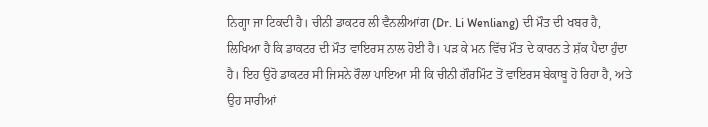ਨਿਗ੍ਹਾ ਜਾ ਟਿਕਦੀ ਹੈ। ਚੀਨੀ ਡਾਕਟਰ ਲੀ ਵੈਨਲੀਆਂਗ (Dr. Li Wenliang) ਦੀ ਮੌਤ ਦੀ ਖਬਰ ਹੈ, ਲਿਖਿਆ ਹੈ ਕਿ ਡਾਕਟਰ ਦੀ ਮੌਤ ਵਾਇਰਸ ਨਾਲ ਹੋਈ ਹੈ। ਪੜ ਕੇ ਮਨ ਵਿੱਚ ਮੌਤ ਦੇ ਕਾਰਨ ਤੇ ਸ਼ੱਕ ਪੈਦਾ ਹੁੰਦਾ ਹੈ। ਇਹ ਉਹੋ ਡਾਕਟਰ ਸੀ ਜਿਸਨੇ ਰੌਲਾ ਪਾਇਆ ਸੀ ਕਿ ਚੀਨੀ ਗੌਰਮਿੰਟ ਤੋਂ ਵਾਇਰਸ ਬੇਕਾਬੂ ਹੋ ਰਿਹਾ ਹੈ, ਅਤੇ ਉਹ ਸਾਰੀਆਂ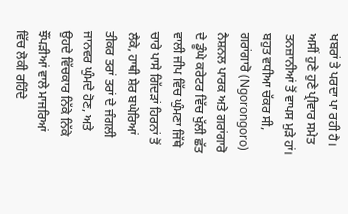ਖਬਰਾਂ ਤੇ ਪਰਦਾ ਪਾ ਰਹੀ ਹੈ।
ਅਸੀਂ ਹੁਣੇ ਹੁਣੇ ਪ੍ਰੀਵਾਰ ਸਮੇਤ ਤਨਜ਼ਾਨੀਆਂ ਤੋਂ ਵਾਪਸ ਮੁੜੇ ਹਾਂ। ਬਹੁਤ ਵਧੀਆ ਚੱਕਰ ਸੀ, ਗਰਾਂਗਾਰੋ (Ngorongoro) ਨੈਸ਼ਨਲ ਪਾਰਕ ਅਤੇ ਗਰਾਂਗਾਰੋ ਦੇ ਡੂੰਘੇ ਕਰੇਟਰ ਵਿੱਚ ਖੁੱਲੀ ਛੱਤ ਵਾਲੀ ਜੀਪ ਵਿੱਚ ਘੁੰਮਣਾ ਜਿੱਥੇ ਚਾਰੇ ਪਾਸੇ ਗਿੱਦੜਾਂ ਹਿਰਨਾਂ ਤੋਂ ਲੈਕੇ, ਹਾਥੀ ਸ਼ੇਰ ਬਘੇਰਿਆਂ ਤੀਕਰ ਤਰਾਂ ਤਰਾਂ ਦੇ ਜੰਗਲੀ ਜਾਨਵਰ ਘੁੰਮਦੇ ਹੋਣ, ਅਤੇ ਉਹਦੇ ਵਿੱਚਕਾਰ ਨਿੱਕੇ ਨਿੱਕੇ ਝੌਂਪੜੀਆਂ ਵਾਲੇ ਮਾਜਰਿਆਂ ਵਿੱਚ ਲੋਕੀ ਰਹਿੰਦੇ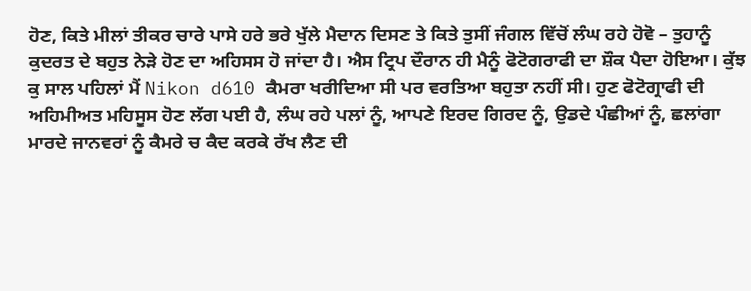ਹੋਣ, ਕਿਤੇ ਮੀਲਾਂ ਤੀਕਰ ਚਾਰੇ ਪਾਸੇ ਹਰੇ ਭਰੇ ਖੁੱਲੇ ਮੈਦਾਨ ਦਿਸਣ ਤੇ ਕਿਤੇ ਤੁਸੀਂ ਜੰਗਲ ਵਿੱਚੋਂ ਲੰਘ ਰਹੇ ਹੋਵੋ – ਤੁਹਾਨੂੰ ਕੁਦਰਤ ਦੇ ਬਹੁਤ ਨੇੜੇ ਹੋਣ ਦਾ ਅਹਿਸਸ ਹੋ ਜਾਂਦਾ ਹੈ। ਐਸ ਟ੍ਰਿਪ ਦੌਰਾਨ ਹੀ ਮੈਨੂੰ ਫੋਟੋਗਰਾਫੀ ਦਾ ਸ਼ੌਕ ਪੈਦਾ ਹੋਇਆ। ਕੁੱਝ ਕੁ ਸਾਲ ਪਹਿਲਾਂ ਮੈਂ Nikon d610 ਕੈਮਰਾ ਖਰੀਦਿਆ ਸੀ ਪਰ ਵਰਤਿਆ ਬਹੁਤਾ ਨਹੀਂ ਸੀ। ਹੁਣ ਫੋਟੋਗ੍ਰਾਫੀ ਦੀ ਅਹਿਮੀਅਤ ਮਹਿਸੂਸ ਹੋਣ ਲੱਗ ਪਈ ਹੈ, ਲੰਘ ਰਹੇ ਪਲਾਂ ਨੂੰ, ਆਪਣੇ ਇਰਦ ਗਿਰਦ ਨੂੰ, ਉਡਦੇ ਪੰਛੀਆਂ ਨੂੰ, ਛਲਾਂਗਾ ਮਾਰਦੇ ਜਾਨਵਰਾਂ ਨੂੰ ਕੈਮਰੇ ਚ ਕੈਦ ਕਰਕੇ ਰੱਖ ਲੈਣ ਦੀ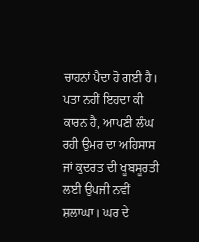ਚਾਹਨਾਂ ਪੈਦਾ ਹੋ ਗਈ ਹੈ। ਪਤਾ ਨਹੀਂ ਇਹਦਾ ਕੀ ਕਾਰਨ ਹੈ, ਆਪਣੀ ਲੰਘ ਰਹੀ ਉਮਰ ਦਾ ਅਹਿਸਾਸ ਜਾਂ ਕੁਦਰਤ ਦੀ ਖੂਬਸੂਰਤੀ ਲਈ ਉਪਜੀ ਨਵੀਂ ਸ਼ਲਾਘਾ। ਘਰ ਦੇ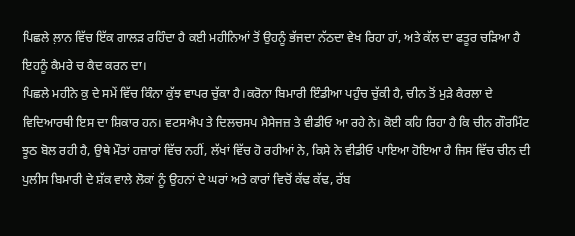ਪਿਛਲੇ ਲ਼ਾਨ ਵਿੱਚ ਇੱਕ ਗਾਲੜ ਰਹਿੰਦਾ ਹੈ ਕਈ ਮਹੀਨਿਆਂ ਤੋਂ ਉਹਨੂੰ ਭੱਜਦਾ ਨੱਠਦਾ ਵੇਖ ਰਿਹਾ ਹਾਂ, ਅਤੇ ਕੱਲ ਦਾ ਫਤੂਰ ਚੜਿਆ ਹੈ ਇਹਨੂੰ ਕੈਮਰੇ ਚ ਕੈਦ ਕਰਨ ਦਾ।
ਪਿਛਲੇ ਮਹੀਨੇ ਕੁ ਦੇ ਸਮੇਂ ਵਿੱਚ ਕਿੰਨਾ ਕੁੱਝ ਵਾਪਰ ਚੁੱਕਾ ਹੈ।ਕਰੋਨਾ ਬਿਮਾਰੀ ਇੰਡੀਆ ਪਹੁੰਚ ਚੁੱਕੀ ਹੈ, ਚੀਨ ਤੋਂ ਮੁੜੇ ਕੈਰਲਾ ਦੇ ਵਿਦਿਆਰਥੀ ਇਸ ਦਾ ਸ਼ਿਕਾਰ ਹਨ। ਵਟਸਐਪ ਤੇ ਦਿਲਚਸਪ ਮੈਸੇਜਜ਼ ਤੇ ਵੀਡੀਓ ਆ ਰਹੇ ਨੇ। ਕੋਈ ਕਹਿ ਰਿਹਾ ਹੈ ਕਿ ਚੀਨ ਗੌਰਮਿੰਟ ਝੂਠ ਬੋਲ ਰਹੀ ਹੈ, ਉਥੇ ਮੌਤਾਂ ਹਜ਼ਾਰਾਂ ਵਿੱਚ ਨਹੀਂ, ਲੱਖਾਂ ਵਿੱਚ ਹੋ ਰਹੀਆਂ ਨੇ, ਕਿਸੇ ਨੇ ਵੀਡੀਓ ਪਾਇਆ ਹੋਇਆ ਹੈ ਜਿਸ ਵਿੱਚ ਚੀਨ ਦੀ ਪੁਲੀਸ ਬਿਮਾਰੀ ਦੇ ਸ਼ੱਕ ਵਾਲੇ ਲੋਕਾਂ ਨੂੰ ਉਹਨਾਂ ਦੇ ਘਰਾਂ ਅਤੇ ਕਾਰਾਂ ਵਿਚੋਂ ਕੱਢ ਕੱਢ, ਰੱਬ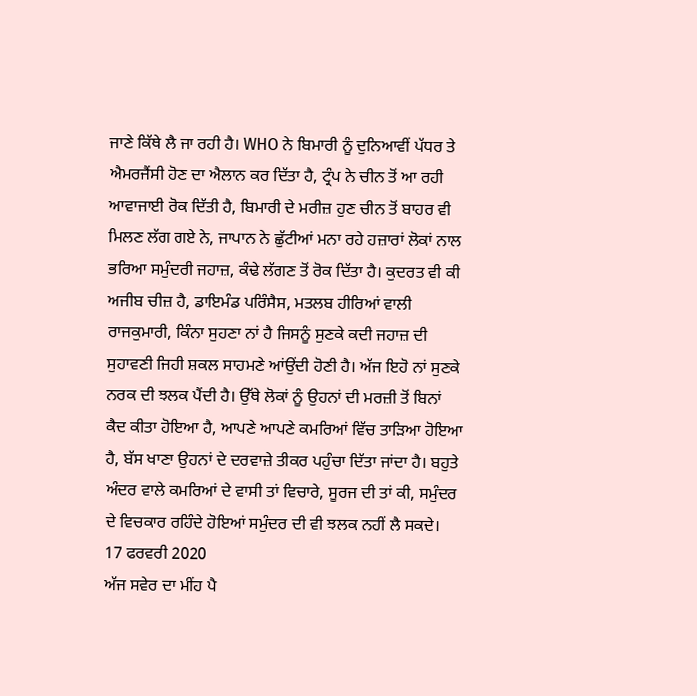ਜਾਣੇ ਕਿੱਥੇ ਲੈ ਜਾ ਰਹੀ ਹੈ। WHO ਨੇ ਬਿਮਾਰੀ ਨੂੰ ਦੁਨਿਆਵੀਂ ਪੱਧਰ ਤੇ ਐਮਰਜੈਂਸੀ ਹੋਣ ਦਾ ਐਲਾਨ ਕਰ ਦਿੱਤਾ ਹੈ, ਟ੍ਰੰਪ ਨੇ ਚੀਨ ਤੋਂ ਆ ਰਹੀ ਆਵਾਜਾਈ ਰੋਕ ਦਿੱਤੀ ਹੈ, ਬਿਮਾਰੀ ਦੇ ਮਰੀਜ਼ ਹੁਣ ਚੀਨ ਤੋਂ ਬਾਹਰ ਵੀ ਮਿਲਣ ਲੱਗ ਗਏ ਨੇ, ਜਾਪਾਨ ਨੇ ਛੁੱਟੀਆਂ ਮਨਾ ਰਹੇ ਹਜ਼ਾਰਾਂ ਲੋਕਾਂ ਨਾਲ ਭਰਿਆ ਸਮੁੰਦਰੀ ਜਹਾਜ਼, ਕੰਢੇ ਲੱਗਣ ਤੋਂ ਰੋਕ ਦਿੱਤਾ ਹੈ। ਕੁਦਰਤ ਵੀ ਕੀ ਅਜੀਬ ਚੀਜ਼ ਹੈ, ਡਾਇਮੰਡ ਪਰਿੰਸੈਸ, ਮਤਲਬ ਹੀਰਿਆਂ ਵਾਲੀ ਰਾਜਕੁਮਾਰੀ, ਕਿੰਨਾ ਸੁਹਣਾ ਨਾਂ ਹੈ ਜਿਸਨੂੰ ਸੁਣਕੇ ਕਦੀ ਜਹਾਜ਼ ਦੀ ਸੁਹਾਵਣੀ ਜਿਹੀ ਸ਼ਕਲ ਸਾਹਮਣੇ ਆਂਉਂਦੀ ਹੋਣੀ ਹੈ। ਅੱਜ ਇਹੋ ਨਾਂ ਸੁਣਕੇ ਨਰਕ ਦੀ ਝਲਕ ਪੈਂਦੀ ਹੈ। ਉੱਥੇ ਲੋਕਾਂ ਨੂੰ ਉਹਨਾਂ ਦੀ ਮਰਜ਼ੀ ਤੋਂ ਬਿਨਾਂ ਕੈਦ ਕੀਤਾ ਹੋਇਆ ਹੈ, ਆਪਣੇ ਆਪਣੇ ਕਮਰਿਆਂ ਵਿੱਚ ਤਾੜਿਆ ਹੋਇਆ ਹੈ, ਬੱਸ ਖਾਣਾ ਉਹਨਾਂ ਦੇ ਦਰਵਾਜ਼ੇ ਤੀਕਰ ਪਹੁੰਚਾ ਦਿੱਤਾ ਜਾਂਦਾ ਹੈ। ਬਹੁਤੇ ਅੰਦਰ ਵਾਲੇ ਕਮਰਿਆਂ ਦੇ ਵਾਸੀ ਤਾਂ ਵਿਚਾਰੇ, ਸੂਰਜ ਦੀ ਤਾਂ ਕੀ, ਸਮੁੰਦਰ ਦੇ ਵਿਚਕਾਰ ਰਹਿੰਦੇ ਹੋਇਆਂ ਸਮੁੰਦਰ ਦੀ ਵੀ ਝਲਕ ਨਹੀਂ ਲੈ ਸਕਦੇ।
17 ਫਰਵਰੀ 2020
ਅੱਜ ਸਵੇਰ ਦਾ ਮੀਂਹ ਪੈ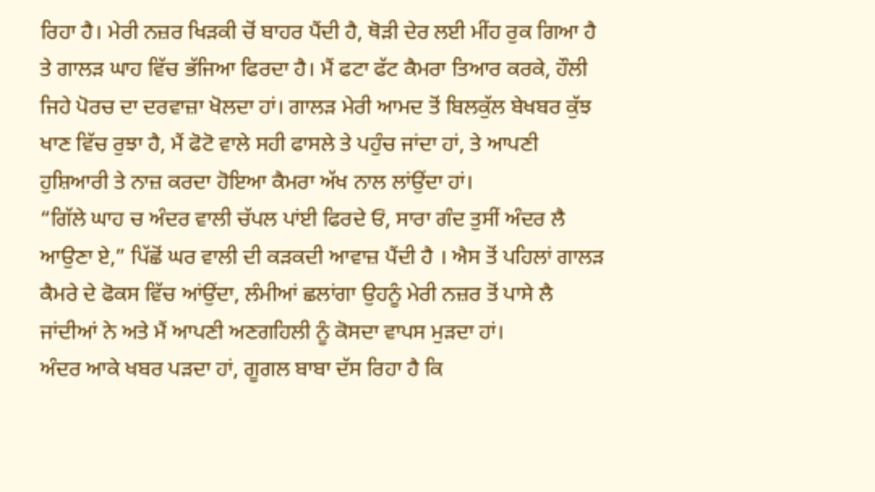ਰਿਹਾ ਹੈ। ਮੇਰੀ ਨਜ਼ਰ ਖਿੜਕੀ ਚੋਂ ਬਾਹਰ ਪੈਂਦੀ ਹੈ, ਥੋੜੀ ਦੇਰ ਲਈ ਮੀਂਹ ਰੁਕ ਗਿਆ ਹੈ ਤੇ ਗਾਲੜ ਘਾਹ ਵਿੱਚ ਭੱਜਿਆ ਫਿਰਦਾ ਹੈ। ਮੈਂ ਫਟਾ ਫੱਟ ਕੈਮਰਾ ਤਿਆਰ ਕਰਕੇ, ਹੌਲੀ ਜਿਹੇ ਪੋਰਚ ਦਾ ਦਰਵਾਜ਼ਾ ਖੋਲਦਾ ਹਾਂ। ਗਾਲੜ ਮੇਰੀ ਆਮਦ ਤੋਂ ਬਿਲਕੁੱਲ ਬੇਖਬਰ ਕੁੱਝ ਖਾਣ ਵਿੱਚ ਰੁਝਾ ਹੈ, ਮੈਂ ਫੋਟੋ ਵਾਲੇ ਸਹੀ ਫਾਸਲੇ ਤੇ ਪਹੁੰਚ ਜਾਂਦਾ ਹਾਂ, ਤੇ ਆਪਣੀ ਹੁਸ਼ਿਆਰੀ ਤੇ ਨਾਜ਼ ਕਰਦਾ ਹੋਇਆ ਕੈਮਰਾ ਅੱਖ ਨਾਲ ਲਾਂਉਂਦਾ ਹਾਂ।
“ਗਿੱਲੇ ਘਾਹ ਚ ਅੰਦਰ ਵਾਲੀ ਚੱਪਲ ਪਾਂਈ ਫਿਰਦੇ ਓਂ, ਸਾਰਾ ਗੰਦ ਤੁਸੀਂ ਅੰਦਰ ਲੈ ਆਉਣਾ ਏ,” ਪਿੱਛੋਂ ਘਰ ਵਾਲੀ ਦੀ ਕੜਕਦੀ ਆਵਾਜ਼ ਪੈਂਦੀ ਹੈ । ਐਸ ਤੋਂ ਪਹਿਲਾਂ ਗਾਲੜ ਕੈਮਰੇ ਦੇ ਫੋਕਸ ਵਿੱਚ ਆਂਉਂਦਾ, ਲੰਮੀਆਂ ਛਲਾਂਗਾ ਉਹਨੂੰ ਮੇਰੀ ਨਜ਼ਰ ਤੋਂ ਪਾਸੇ ਲੈ ਜਾਂਦੀਆਂ ਨੇ ਅਤੇ ਮੈਂ ਆਪਣੀ ਅਣਗਹਿਲੀ ਨੂੰ ਕੋਸਦਾ ਵਾਪਸ ਮੁੜਦਾ ਹਾਂ।
ਅੰਦਰ ਆਕੇ ਖਬਰ ਪੜਦਾ ਹਾਂ, ਗੂਗਲ ਬਾਬਾ ਦੱਸ ਰਿਹਾ ਹੈ ਕਿ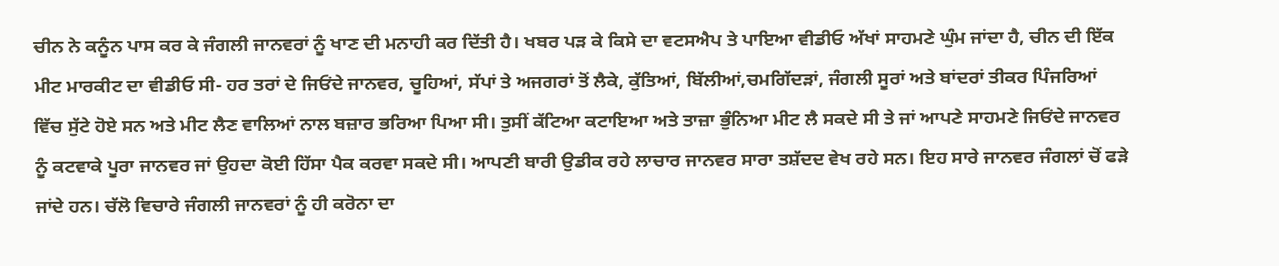ਚੀਨ ਨੇ ਕਨੂੰਨ ਪਾਸ ਕਰ ਕੇ ਜੰਗਲੀ ਜਾਨਵਰਾਂ ਨੂੰ ਖਾਣ ਦੀ ਮਨਾਹੀ ਕਰ ਦਿੱਤੀ ਹੈ। ਖਬਰ ਪੜ ਕੇ ਕਿਸੇ ਦਾ ਵਟਸਐਪ ਤੇ ਪਾਇਆ ਵੀਡੀਓ ਅੱਖਾਂ ਸਾਹਮਣੇ ਘੁੰਮ ਜਾਂਦਾ ਹੈ, ਚੀਨ ਦੀ ਇੱਕ ਮੀਟ ਮਾਰਕੀਟ ਦਾ ਵੀਡੀਓ ਸੀ- ਹਰ ਤਰਾਂ ਦੇ ਜਿਓਂਦੇ ਜਾਨਵਰ, ਚੂਹਿਆਂ, ਸੱਪਾਂ ਤੇ ਅਜਗਰਾਂ ਤੋਂ ਲੈਕੇ, ਕੁੱਤਿਆਂ, ਬਿੱਲੀਆਂ,ਚਮਗਿੱਦੜਾਂ, ਜੰਗਲੀ ਸੂਰਾਂ ਅਤੇ ਬਾਂਦਰਾਂ ਤੀਕਰ ਪਿੰਜਰਿਆਂ ਵਿੱਚ ਸੁੱਟੇ ਹੋਏ ਸਨ ਅਤੇ ਮੀਟ ਲੈਣ ਵਾਲਿਆਂ ਨਾਲ ਬਜ਼ਾਰ ਭਰਿਆ ਪਿਆ ਸੀ। ਤੁਸੀਂ ਕੱਟਿਆ ਕਟਾਇਆ ਅਤੇ ਤਾਜ਼ਾ ਭੁੰਨਿਆ ਮੀਟ ਲੈ ਸਕਦੇ ਸੀ ਤੇ ਜਾਂ ਆਪਣੇ ਸਾਹਮਣੇ ਜਿਓਂਦੇ ਜਾਨਵਰ ਨੂੰ ਕਟਵਾਕੇ ਪੂਰਾ ਜਾਨਵਰ ਜਾਂ ਉਹਦਾ ਕੋਈ ਹਿੱਸਾ ਪੈਕ ਕਰਵਾ ਸਕਦੇ ਸੀ। ਆਪਣੀ ਬਾਰੀ ਉਡੀਕ ਰਹੇ ਲਾਚਾਰ ਜਾਨਵਰ ਸਾਰਾ ਤਸ਼ੱਦਦ ਵੇਖ ਰਹੇ ਸਨ। ਇਹ ਸਾਰੇ ਜਾਨਵਰ ਜੰਗਲਾਂ ਚੋਂ ਫੜੇ ਜਾਂਦੇ ਹਨ। ਚੱਲੋ ਵਿਚਾਰੇ ਜੰਗਲੀ ਜਾਨਵਰਾਂ ਨੂੰ ਹੀ ਕਰੋਨਾ ਦਾ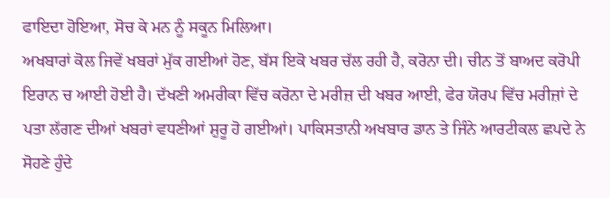ਫਾਇਦਾ ਹੋਇਆ, ਸੋਚ ਕੇ ਮਨ ਨੂੰ ਸਕੂਨ ਮਿਲਿਆ।
ਅਖਬਾਰਾਂ ਕੋਲ ਜਿਵੇਂ ਖਬਰਾਂ ਮੁੱਕ ਗਈਆਂ ਹੋਣ, ਬੱਸ ਇਕੋ ਖਬਰ ਚੱਲ ਰਹੀ ਹੈ, ਕਰੋਨਾ ਦੀ। ਚੀਨ ਤੋਂ ਬਾਅਦ ਕਰੋਪੀ ਇਰਾਨ ਚ ਆਈ ਹੋਈ ਹੈ। ਦੱਖਣੀ ਅਮਰੀਕਾ ਵਿੱਚ ਕਰੋਨਾ ਦੇ ਮਰੀਜ਼ ਦੀ ਖਬਰ ਆਈ, ਫੇਰ ਯੋਰਪ ਵਿੱਚ ਮਰੀਜ਼ਾਂ ਦੇ ਪਤਾ ਲੱਗਣ ਦੀਆਂ ਖਬਰਾਂ ਵਧਣੀਆਂ ਸ਼ੁਰੂ ਹੋ ਗਈਆਂ। ਪਾਕਿਸਤਾਨੀ ਅਖਬਾਰ ਡਾਨ ਤੇ ਜਿੰਨੇ ਆਰਟੀਕਲ ਛਪਦੇ ਨੇ ਸੋਹਣੇ ਹੁੰਦੇ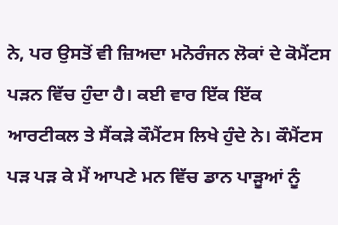ਨੇ, ਪਰ ਉਸਤੋਂ ਵੀ ਜ਼ਿਅਦਾ ਮਨੋਰੰਜਨ ਲੋਕਾਂ ਦੇ ਕੋਮੈਂਟਸ ਪੜਨ ਵਿੱਚ ਹੁੰਦਾ ਹੈ। ਕਈ ਵਾਰ ਇੱਕ ਇੱਕ ਆਰਟੀਕਲ ਤੇ ਸੈਂਕੜੇ ਕੌਮੈਂਟਸ ਲਿਖੇ ਹੁੰਦੇ ਨੇ। ਕੌਮੈਂਟਸ ਪੜ ਪੜ ਕੇ ਮੈਂ ਆਪਣੇ ਮਨ ਵਿੱਚ ਡਾਨ ਪਾੜੂਆਂ ਨੂੰ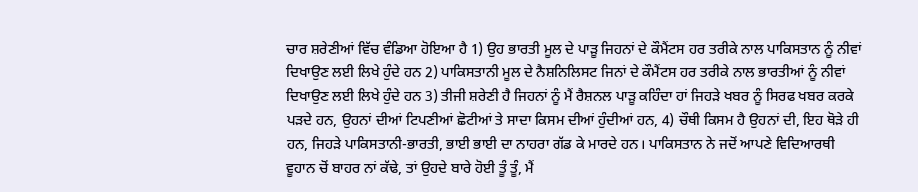ਚਾਰ ਸ਼ਰੇਣੀਆਂ ਵਿੱਚ ਵੰਡਿਆ ਹੋਇਆ ਹੈ 1) ਉਹ ਭਾਰਤੀ ਮੂਲ ਦੇ ਪਾੜੂ ਜਿਹਨਾਂ ਦੇ ਕੌਮੈਂਟਸ ਹਰ ਤਰੀਕੇ ਨਾਲ ਪਾਕਿਸਤਾਨ ਨੂੰ ਨੀਵਾਂ ਦਿਖਾਉਣ ਲਈ ਲਿਖੇ ਹੁੰਦੇ ਹਨ 2) ਪਾਕਿਸਤਾਨੀ ਮੂਲ ਦੇ ਨੈਸ਼ਨਿਲਿਸਟ ਜਿਨਾਂ ਦੇ ਕੌਮੈਂਟਸ ਹਰ ਤਰੀਕੇ ਨਾਲ ਭਾਰਤੀਆਂ ਨੂੰ ਨੀਵਾਂ ਦਿਖਾਉਣ ਲਈ ਲਿਖੇ ਹੁੰਦੇ ਹਨ 3) ਤੀਜੀ ਸ਼ਰੇਣੀ ਹੈ ਜਿਹਨਾਂ ਨੂੰ ਮੈਂ ਰੈਸ਼ਨਲ ਪਾੜੂ ਕਹਿੰਦਾ ਹਾਂ ਜਿਹੜੇ ਖਬਰ ਨੂੰ ਸਿਰਫ ਖਬਰ ਕਰਕੇ ਪੜਦੇ ਹਨ, ਉਹਨਾਂ ਦੀਆਂ ਟਿਪਣੀਆਂ ਛੋਟੀਆਂ ਤੇ ਸਾਦਾ ਕਿਸਮ ਦੀਆਂ ਹੁੰਦੀਆਂ ਹਨ, 4) ਚੌਥੀ ਕਿਸਮ ਹੈ ਉਹਨਾਂ ਦੀ, ਇਹ ਥੋੜੇ ਹੀ ਹਨ, ਜਿਹੜੇ ਪਾਕਿਸਤਾਨੀ-ਭਾਰਤੀ, ਭਾਈ ਭਾਈ ਦਾ ਨਾਹਰਾ ਗੱਡ ਕੇ ਮਾਰਦੇ ਹਨ। ਪਾਕਿਸਤਾਨ ਨੇ ਜਦੋਂ ਆਪਣੇ ਵਿਦਿਆਰਥੀ ਵੂਹਾਨ ਚੋਂ ਬਾਹਰ ਨਾਂ ਕੱਢੇ, ਤਾਂ ਉਹਦੇ ਬਾਰੇ ਹੋਈ ਤੂੰ ਤੂੰ, ਮੈਂ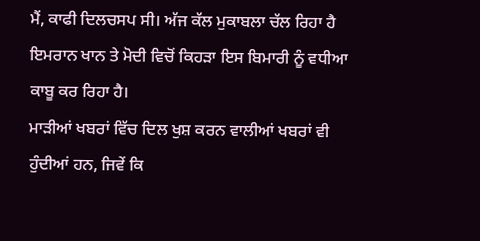ਮੈਂ, ਕਾਫੀ ਦਿਲਚਸਪ ਸੀ। ਅੱਜ ਕੱਲ ਮੁਕਾਬਲਾ ਚੱਲ ਰਿਹਾ ਹੈ ਇਮਰਾਨ ਖਾਨ ਤੇ ਮੋਦੀ ਵਿਚੋਂ ਕਿਹੜਾ ਇਸ ਬਿਮਾਰੀ ਨੂੰ ਵਧੀਆ ਕਾਬੂ ਕਰ ਰਿਹਾ ਹੈ।
ਮਾੜੀਆਂ ਖਬਰਾਂ ਵਿੱਚ ਦਿਲ ਖੁਸ਼ ਕਰਨ ਵਾਲੀਆਂ ਖਬਰਾਂ ਵੀ ਹੁੰਦੀਆਂ ਹਨ, ਜਿਵੇਂ ਕਿ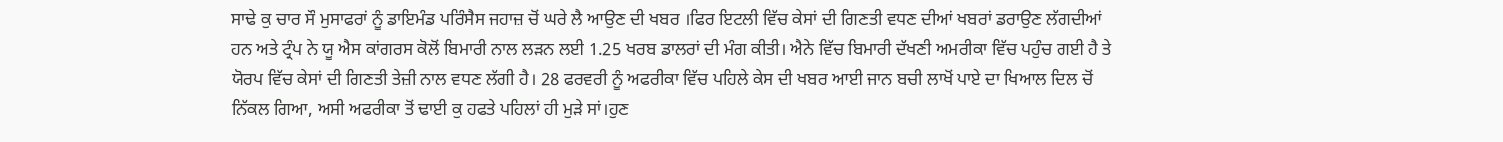ਸਾਢੇ ਕੁ ਚਾਰ ਸੌ ਮੁਸਾਫਰਾਂ ਨੂੰ ਡਾਇਮੰਡ ਪਰਿੰਸੈਸ ਜਹਾਜ਼ ਚੋਂ ਘਰੇ ਲੈ ਆਉਣ ਦੀ ਖਬਰ ।ਫਿਰ ਇਟਲੀ ਵਿੱਚ ਕੇਸਾਂ ਦੀ ਗਿਣਤੀ ਵਧਣ ਦੀਆਂ ਖਬਰਾਂ ਡਰਾਉਣ ਲੱਗਦੀਆਂ ਹਨ ਅਤੇ ਟ੍ਰੰਪ ਨੇ ਯੂ ਐਸ ਕਾਂਗਰਸ ਕੋਲੋਂ ਬਿਮਾਰੀ ਨਾਲ ਲੜਨ ਲਈ 1.25 ਖਰਬ ਡਾਲਰਾਂ ਦੀ ਮੰਗ ਕੀਤੀ। ਐਨੇ ਵਿੱਚ ਬਿਮਾਰੀ ਦੱਖਣੀ ਅਮਰੀਕਾ ਵਿੱਚ ਪਹੁੰਚ ਗਈ ਹੈ ਤੇ ਯੋਰਪ ਵਿੱਚ ਕੇਸਾਂ ਦੀ ਗਿਣਤੀ ਤੇਜ਼ੀ ਨਾਲ ਵਧਣ ਲੱਗੀ ਹੈ। 28 ਫਰਵਰੀ ਨੂੰ ਅਫਰੀਕਾ ਵਿੱਚ ਪਹਿਲੇ ਕੇਸ ਦੀ ਖਬਰ ਆਈ ਜਾਨ ਬਚੀ ਲਾਖੋਂ ਪਾਏ ਦਾ ਖਿਆਲ ਦਿਲ ਚੋਂ ਨਿੱਕਲ ਗਿਆ, ਅਸੀ ਅਫਰੀਕਾ ਤੋਂ ਢਾਈ ਕੁ ਹਫਤੇ ਪਹਿਲਾਂ ਹੀ ਮੁੜੇ ਸਾਂ।ਹੁਣ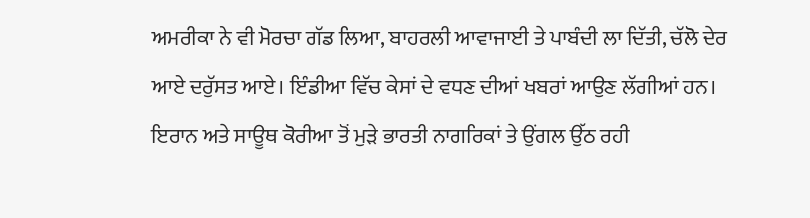ਅਮਰੀਕਾ ਨੇ ਵੀ ਮੋਰਚਾ ਗੱਡ ਲਿਆ, ਬਾਹਰਲੀ ਆਵਾਜਾਈ ਤੇ ਪਾਬੰਦੀ ਲਾ ਦਿੱਤੀ, ਚੱਲੋ ਦੇਰ ਆਏ ਦਰੁੱਸਤ ਆਏ। ਇੰਡੀਆ ਵਿੱਚ ਕੇਸਾਂ ਦੇ ਵਧਣ ਦੀਆਂ ਖਬਰਾਂ ਆਉਣ ਲੱਗੀਆਂ ਹਨ। ਇਰਾਨ ਅਤੇ ਸਾਊਥ ਕੋਰੀਆ ਤੋਂ ਮੁੜੇ ਭਾਰਤੀ ਨਾਗਰਿਕਾਂ ਤੇ ਉਂਗਲ ਉੱਠ ਰਹੀ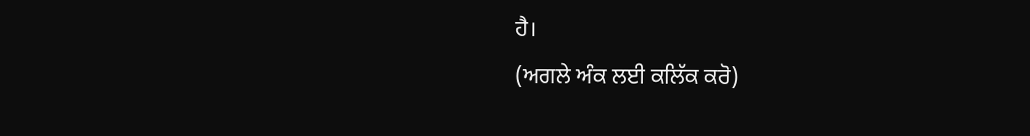ਹੈ।
(ਅਗਲੇ ਅੰਕ ਲਈ ਕਲਿੱਕ ਕਰੋ)